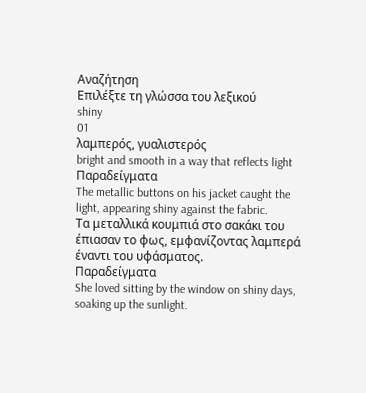Αναζήτηση
Επιλέξτε τη γλώσσα του λεξικού
shiny
01
λαμπερός, γυαλιστερός
bright and smooth in a way that reflects light
Παραδείγματα
The metallic buttons on his jacket caught the light, appearing shiny against the fabric.
Τα μεταλλικά κουμπιά στο σακάκι του έπιασαν το φως, εμφανίζοντας λαμπερά έναντι του υφάσματος.
Παραδείγματα
She loved sitting by the window on shiny days, soaking up the sunlight.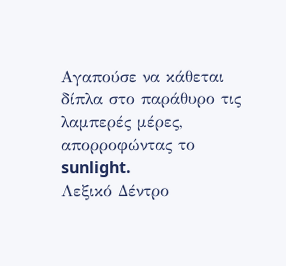Αγαπούσε να κάθεται δίπλα στο παράθυρο τις λαμπερές μέρες, απορροφώντας το sunlight.
Λεξικό Δέντρο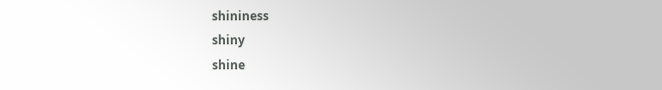shininess
shiny
shine